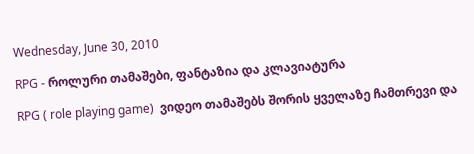Wednesday, June 30, 2010

RPG - როლური თამაშები, ფანტაზია და კლავიატურა

RPG ( role playing game)  ვიდეო თამაშებს შორის ყველაზე ჩამთრევი და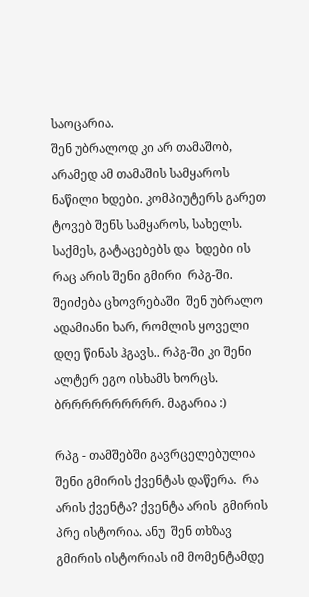საოცარია.
შენ უბრალოდ კი არ თამაშობ, არამედ ამ თამაშის სამყაროს ნაწილი ხდები. კომპიუტერს გარეთ ტოვებ შენს სამყაროს, სახელს. საქმეს, გატაცებებს და  ხდები ის  რაც არის შენი გმირი  რპგ-ში.  შეიძება ცხოვრებაში  შენ უბრალო ადამიანი ხარ, რომლის ყოველი დღე წინას ჰგავს.. რპგ-ში კი შენი ალტერ ეგო ისხამს ხორცს.  ბრრრრრრრრრრ. მაგარია :)

რპგ - თამშებში გავრცელებულია შენი გმირის ქვენტას დაწერა.  რა არის ქვენტა? ქვენტა არის  გმირის პრე ისტორია. ანუ  შენ თხზავ  გმირის ისტორიას იმ მომენტამდე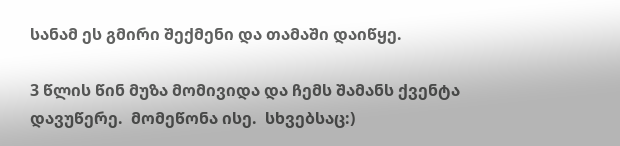სანამ ეს გმირი შექმენი და თამაში დაიწყე.

3 წლის წინ მუზა მომივიდა და ჩემს შამანს ქვენტა დავუწერე.  მომეწონა ისე.  სხვებსაც:)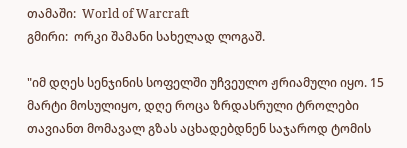თამაში:  World of Warcraft
გმირი:  ორკი შამანი სახელად ლოგაშ.

"იმ დღეს სენჯინის სოფელში უჩვეულო ჟრიამული იყო. 15 მარტი მოსულიყო, დღე როცა ზრდასრული ტროლები თავიანთ მომავალ გზას აცხადებდნენ საჯაროდ ტომის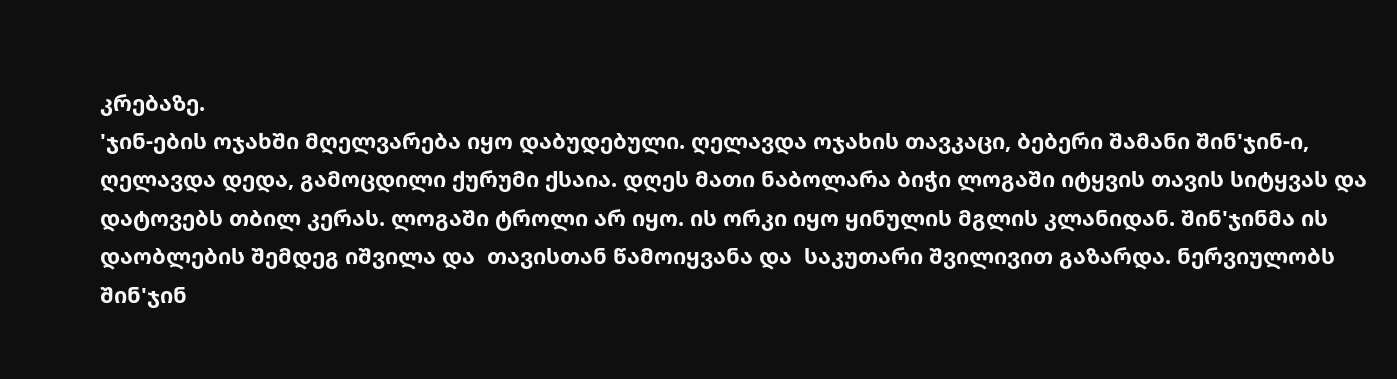კრებაზე.
'ჯინ-ების ოჯახში მღელვარება იყო დაბუდებული. ღელავდა ოჯახის თავკაცი, ბებერი შამანი შინ'ჯინ-ი, ღელავდა დედა, გამოცდილი ქურუმი ქსაია. დღეს მათი ნაბოლარა ბიჭი ლოგაში იტყვის თავის სიტყვას და დატოვებს თბილ კერას. ლოგაში ტროლი არ იყო. ის ორკი იყო ყინულის მგლის კლანიდან. შინ'ჯინმა ის დაობლების შემდეგ იშვილა და  თავისთან წამოიყვანა და  საკუთარი შვილივით გაზარდა. ნერვიულობს შინ'ჯინ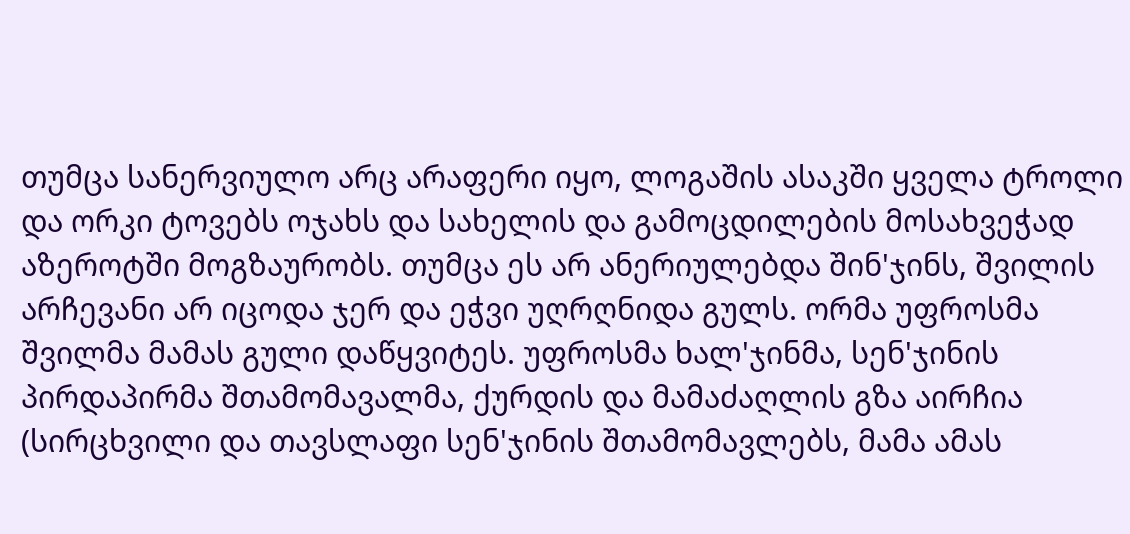თუმცა სანერვიულო არც არაფერი იყო, ლოგაშის ასაკში ყველა ტროლი და ორკი ტოვებს ოჯახს და სახელის და გამოცდილების მოსახვეჭად აზეროტში მოგზაურობს. თუმცა ეს არ ანერიულებდა შინ'ჯინს, შვილის არჩევანი არ იცოდა ჯერ და ეჭვი უღრღნიდა გულს. ორმა უფროსმა შვილმა მამას გული დაწყვიტეს. უფროსმა ხალ'ჯინმა, სენ'ჯინის პირდაპირმა შთამომავალმა, ქურდის და მამაძაღლის გზა აირჩია (სირცხვილი და თავსლაფი სენ'ჯინის შთამომავლებს, მამა ამას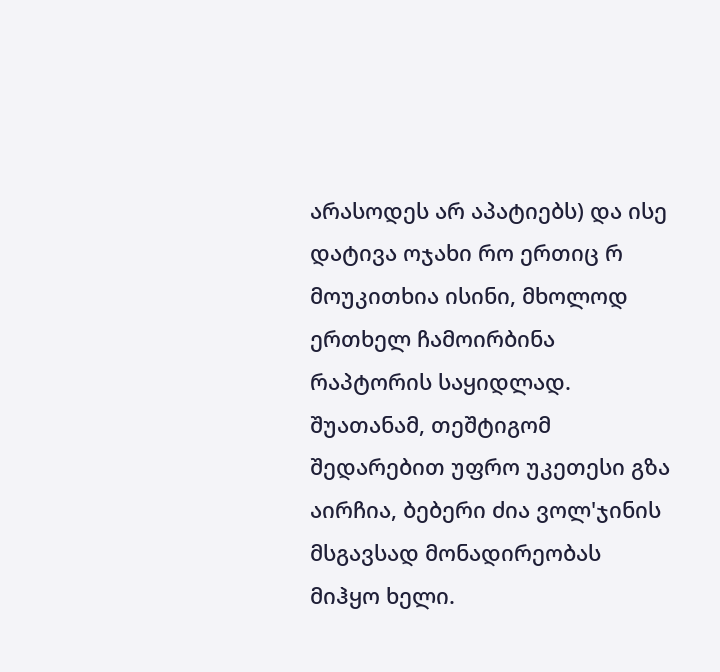არასოდეს არ აპატიებს) და ისე დატივა ოჯახი რო ერთიც რ მოუკითხია ისინი, მხოლოდ ერთხელ ჩამოირბინა რაპტორის საყიდლად.
შუათანამ, თეშტიგომ შედარებით უფრო უკეთესი გზა აირჩია, ბებერი ძია ვოლ'ჯინის მსგავსად მონადირეობას მიჰყო ხელი.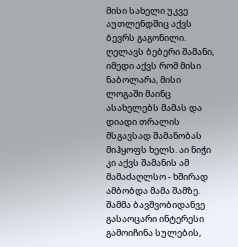მისი სახელი უკვე აუთლენდშიც აქვს ბევრს გაგონილი.
ღელავს ბებერი შამანი, იმედი აქვს რომ მისი ნაბოლარა, მისი ლოგაში მაინც ასახელებს მამას და დიადი თრალის მსგავსად შამანობას მიჰყოფს ხელს. აი ნიჭი კი აქვს შამანის ამ მამაძაღლსო - ხშირად ამბობდა მამა შამზე.
შამმა ბავშვობიდანვე გასაოცარი ინტერესი გამოიჩინა სულების,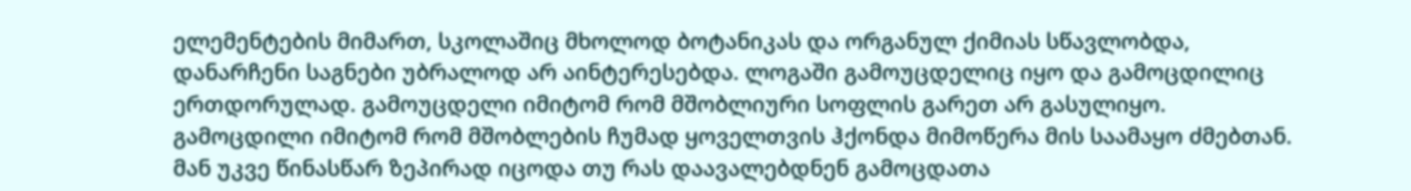ელემენტების მიმართ, სკოლაშიც მხოლოდ ბოტანიკას და ორგანულ ქიმიას სწავლობდა, დანარჩენი საგნები უბრალოდ არ აინტერესებდა. ლოგაში გამოუცდელიც იყო და გამოცდილიც ერთდორულად. გამოუცდელი იმიტომ რომ მშობლიური სოფლის გარეთ არ გასულიყო. გამოცდილი იმიტომ რომ მშობლების ჩუმად ყოველთვის ჰქონდა მიმოწერა მის საამაყო ძმებთან. მან უკვე წინასწარ ზეპირად იცოდა თუ რას დაავალებდნენ გამოცდათა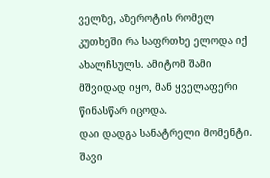ველზე, აზეროტის რომელ კუთხეში რა საფრთხე ელოდა იქ ახალჩსულს. ამიტომ შამი მშვიდად იყო, მან ყველაფერი წინასწარ იცოდა.
დაი დადგა სანატრელი მომენტი. შავი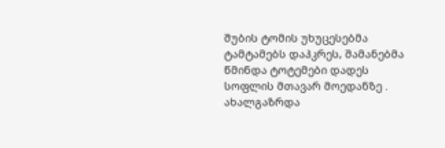შუბის ტომის უხუცესებმა ტამტამებს დაჰკრეს, შამანებმა წმინდა ტოტემები დადეს სოფლის მთავარ მოედანზე . ახალგაზრდა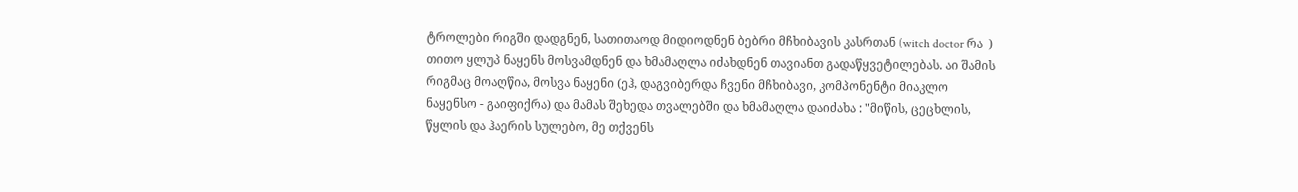ტროლები რიგში დადგნენ, სათითაოდ მიდიოდნენ ბებრი მჩხიბავის კასრთან (witch doctor რა  ) თითო ყლუპ ნაყენს მოსვამდნენ და ხმამაღლა იძახდნენ თავიანთ გადაწყვეტილებას. აი შამის რიგმაც მოაღწია, მოსვა ნაყენი (ეჰ, დაგვიბერდა ჩვენი მჩხიბავი, კომპონენტი მიაკლო ნაყენსო - გაიფიქრა) და მამას შეხედა თვალებში და ხმამაღლა დაიძახა : "მიწის, ცეცხლის, წყლის და ჰაერის სულებო, მე თქვენს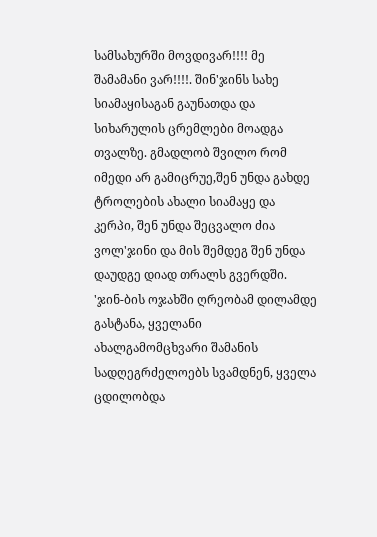სამსახურში მოვდივარ!!!! მე შამამანი ვარ!!!!. შინ'ჯინს სახე სიამაყისაგან გაუნათდა და სიხარულის ცრემლები მოადგა თვალზე. გმადლობ შვილო რომ იმედი არ გამიცრუე,შენ უნდა გახდე ტროლების ახალი სიამაყე და კერპი, შენ უნდა შეცვალო ძია ვოლ'ჯინი და მის შემდეგ შენ უნდა დაუდგე დიად თრალს გვერდში.
'ჯინ-ბის ოჯახში ღრეობამ დილამდე გასტანა, ყველანი ახალგამომცხვარი შამანის სადღეგრძელოებს სვამდნენ, ყველა ცდილობდა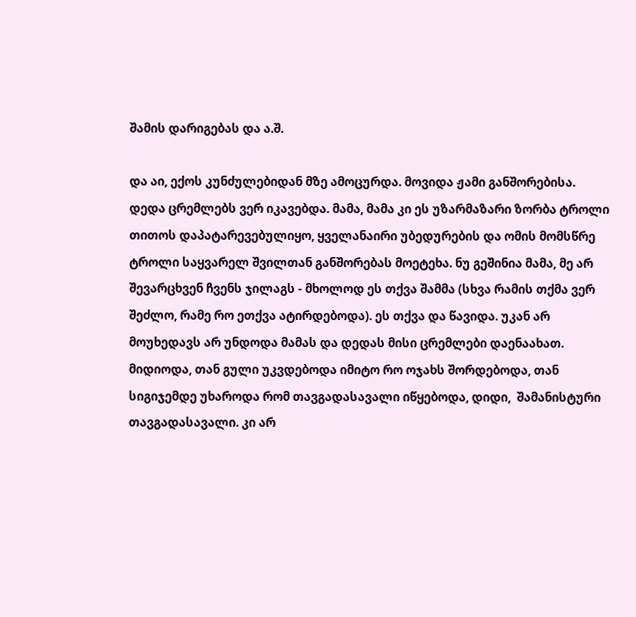შამის დარიგებას და ა.შ.

და აი, ექოს კუნძულებიდან მზე ამოცურდა. მოვიდა ჟამი განშორებისა. დედა ცრემლებს ვერ იკავებდა. მამა, მამა კი ეს უზარმაზარი ზორბა ტროლი თითოს დაპატარევებულიყო, ყველანაირი უბედურების და ომის მომსწრე ტროლი საყვარელ შვილთან განშორებას მოეტეხა. ნუ გეშინია მამა, მე არ შევარცხვენ ჩვენს ჯილაგს - მხოლოდ ეს თქვა შამმა (სხვა რამის თქმა ვერ შეძლო, რამე რო ეთქვა ატირდებოდა). ეს თქვა და წავიდა. უკან არ მოუხედავს არ უნდოდა მამას და დედას მისი ცრემლები დაენაახათ. მიდიოდა, თან გული უკვდებოდა იმიტო რო ოჯახს შორდებოდა, თან სიგიჯემდე უხაროდა რომ თავგადასავალი იწყებოდა, დიდი,  შამანისტური თავგადასავალი. კი არ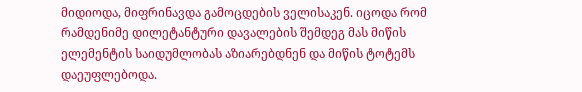მიდიოდა, მიფრინავდა გამოცდების ველისაკენ. იცოდა რომ რამდენიმე დილეტანტური დავალების შემდეგ მას მიწის ელემენტის საიდუმლობას აზიარებდნენ და მიწის ტოტემს დაეუფლებოდა.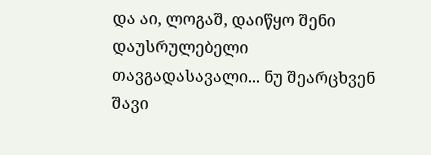და აი, ლოგაშ, დაიწყო შენი დაუსრულებელი თავგადასავალი... ნუ შეარცხვენ შავი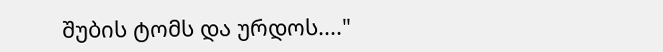შუბის ტომს და ურდოს...."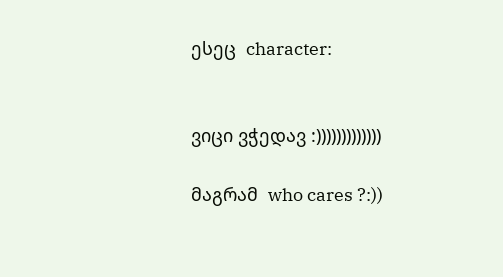ესეც  character:


ვიცი ვჭედავ :)))))))))))))

მაგრამ  who cares ?:))